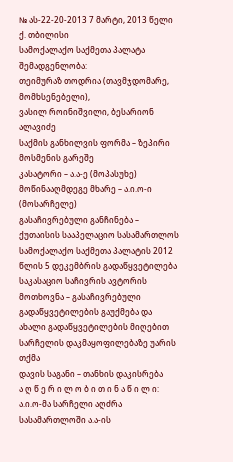№ ას-22-20-2013 7 მარტი, 2013 წელი
ქ. თბილისი
სამოქალაქო საქმეთა პალატა
შემადგენლობა:
თეიმურაზ თოდრია (თავმჯდომარე, მომხსენებელი),
ვასილ როინიშვილი, ბესარიონ ალავიძე
საქმის განხილვის ფორმა – ზეპირი მოსმენის გარეშე
კასატორი – ა.ა-ე (მოპასუხე)
მოწინააღმდეგე მხარე – ა.ი.ო-ი (მოსარჩელე)
გასაჩივრებული განჩინება – ქუთაისის სააპელაციო სასამართლოს სამოქალაქო საქმეთა პალატის 2012 წლის 5 დეკემბრის გადაწყვეტილება
საკასაციო საჩივრის ავტორის მოთხოვნა – გასაჩივრებული გადაწყვეტილების გაუქმება და ახალი გადაწყვეტილების მიღებით სარჩელის დაკმაყოფილებაზე უარის თქმა
დავის საგანი – თანხის დაკისრება
ა ღ წ ე რ ი ლ ო ბ ი თ ი ნ ა წ ი ლ ი:
ა.ი.ო-მა სარჩელი აღძრა სასამართლოში ა.ა-ის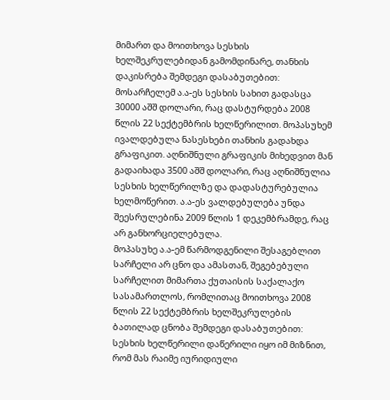მიმართ და მოითხოვა სესხის ხელშეკრულებიდან გამომდინარე, თანხის დაკისრება შემდეგი დასაბუთებით: მოსარჩელემ ა.ა-ეს სესხის სახით გადასცა 30000 აშშ დოლარი, რაც დასტურდება 2008 წლის 22 სექტემბრის ხელწერილით. მოპასუხემ ივალდებულა ნასესხები თანხის გადახდა გრაფიკით. აღნიშნული გრაფიკის მიხედვით მან გადაიხადა 3500 აშშ დოლარი, რაც აღნიშნულია სესხის ხელწერილზე და დადასტურებულია ხელმოწერით. ა.ა-ეს ვალდებულება უნდა შეესრულებინა 2009 წლის 1 დეკემბრამდე, რაც არ განხორციელებულა.
მოპასუხე ა.ა-ემ წარმოდგენილი შესაგებლით სარჩელი არ ცნო და ამასთან, შეგებებული სარჩელით მიმართა ქუთაისის საქალაქო სასამართლოს, რომლითაც მოითხოვა 2008 წლის 22 სექტემბრის ხელშეკრულების ბათილად ცნობა შემდეგი დასაბუთებით: სესხის ხელწერილი დაწერილი იყო იმ მიზნით, რომ მას რაიმე იურიდიული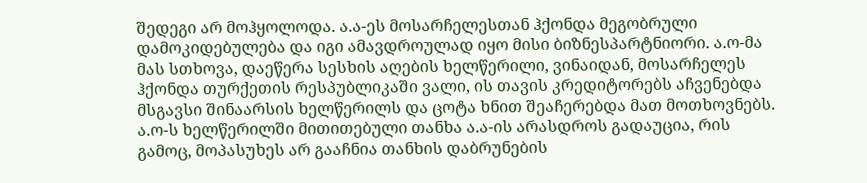შედეგი არ მოჰყოლოდა. ა.ა-ეს მოსარჩელესთან ჰქონდა მეგობრული დამოკიდებულება და იგი ამავდროულად იყო მისი ბიზნესპარტნიორი. ა.ო-მა მას სთხოვა, დაეწერა სესხის აღების ხელწერილი, ვინაიდან, მოსარჩელეს ჰქონდა თურქეთის რესპუბლიკაში ვალი, ის თავის კრედიტორებს აჩვენებდა მსგავსი შინაარსის ხელწერილს და ცოტა ხნით შეაჩერებდა მათ მოთხოვნებს. ა.ო-ს ხელწერილში მითითებული თანხა ა.ა-ის არასდროს გადაუცია, რის გამოც, მოპასუხეს არ გააჩნია თანხის დაბრუნების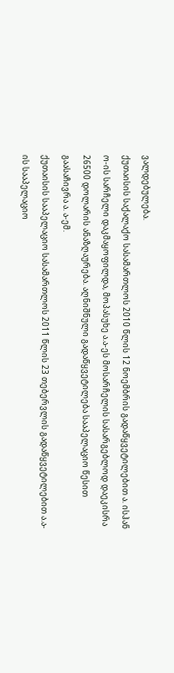ვალდებულება.
ქუთაისის საქალაქო სასამართლოს 2010 წლის 12 ნოემბრის გადაწყვეტილებით ა. ისჰან ო-ის სარჩელი დაკმაყოფილდა, მოპასუხე ა.ა-ეს მოსარჩელის სასარგებლოდ დაეკისრა 26500 დოლარის ანაზღაურება. აღნიშნული გადაწყვეტილება სააპელაციო წესით გაასაჩივრა ა. ა-ემ.
ქუთაისის სააპელაციო სასამართლოს 2011 წლის 23 თებერვლის გადაწყვეტილებით ა.ა-ის სააპელაციო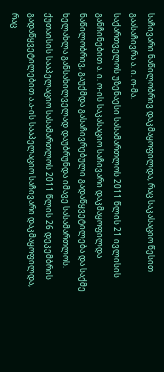საჩივარი ნაწილობრივ დაკმაყოფილდა, რაც საკასაციო წესით გაასაჩივრა ა. ი. ო-მა.
საქართველოს უზენაესი სასამართლოს 2011 წლის 21 ივლისის განჩინებით ა. ი. ო-ის საკასაციო საჩივარი დაკმაყოფილდა ნაწილობრივ, გაუქმდა გასაჩივრებული გადაწყვეტილება და საქმე ხელახლა განსახილველად დაუბრუნდა იმავე სასამართლოს.
ქუთაისის სააპელაციო სასამართლოს 2011 წლის 26 დეკემბრის გადაწყვეტილებით ა.ა-ის სააპელაციო საჩივარი დაკმაყოფილდა, რაც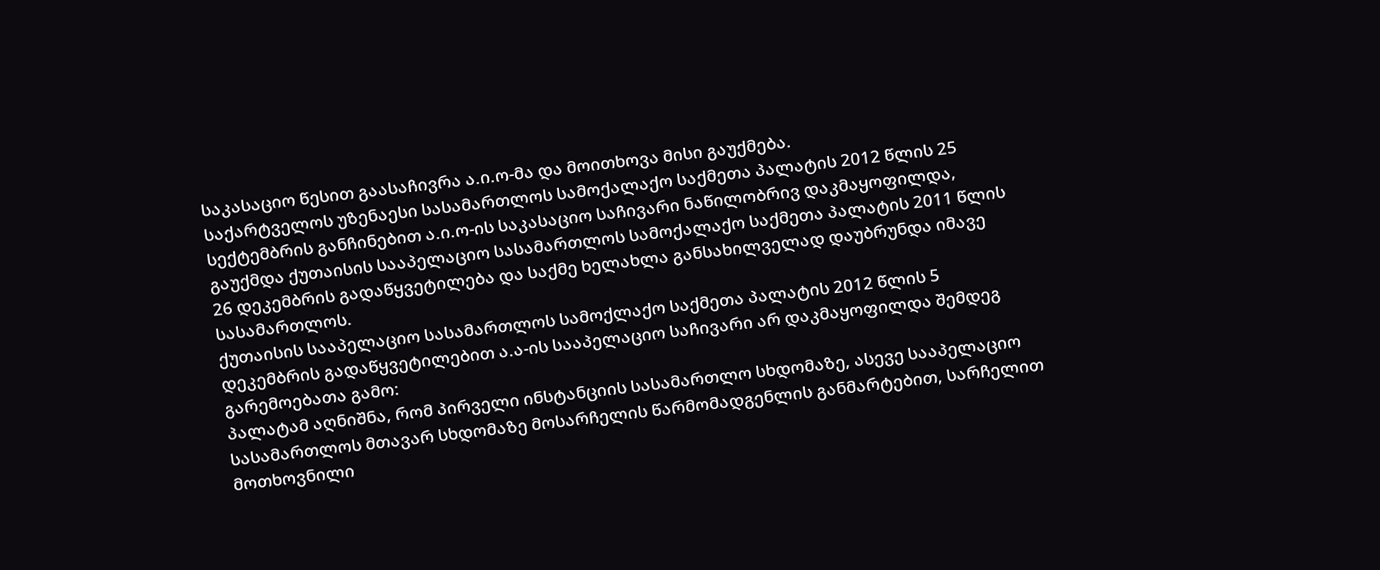საკასაციო წესით გაასაჩივრა ა.ი.ო-მა და მოითხოვა მისი გაუქმება.
საქარტველოს უზენაესი სასამართლოს სამოქალაქო საქმეთა პალატის 2012 წლის 25 სექტემბრის განჩინებით ა.ი.ო-ის საკასაციო საჩივარი ნაწილობრივ დაკმაყოფილდა, გაუქმდა ქუთაისის სააპელაციო სასამართლოს სამოქალაქო საქმეთა პალატის 2011 წლის 26 დეკემბრის გადაწყვეტილება და საქმე ხელახლა განსახილველად დაუბრუნდა იმავე სასამართლოს.
ქუთაისის სააპელაციო სასამართლოს სამოქლაქო საქმეთა პალატის 2012 წლის 5 დეკემბრის გადაწყვეტილებით ა.ა-ის სააპელაციო საჩივარი არ დაკმაყოფილდა შემდეგ გარემოებათა გამო:
პალატამ აღნიშნა, რომ პირველი ინსტანციის სასამართლო სხდომაზე, ასევე სააპელაციო სასამართლოს მთავარ სხდომაზე მოსარჩელის წარმომადგენლის განმარტებით, სარჩელით მოთხოვნილი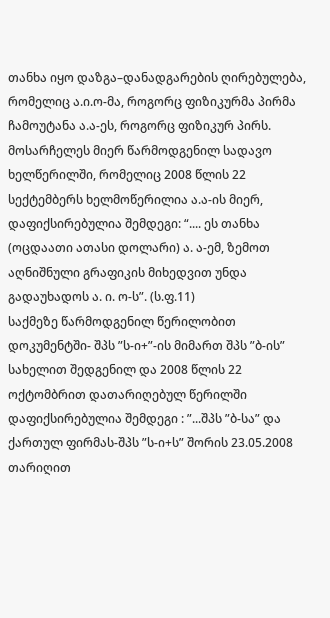თანხა იყო დაზგა–დანადგარების ღირებულება, რომელიც ა.ი.ო-მა, როგორც ფიზიკურმა პირმა ჩამოუტანა ა.ა-ეს, როგორც ფიზიკურ პირს. მოსარჩელეს მიერ წარმოდგენილ სადავო ხელწერილში, რომელიც 2008 წლის 22 სექტემბერს ხელმოწერილია ა.ა-ის მიერ, დაფიქსირებულია შემდეგი: “.... ეს თანხა (ოცდაათი ათასი დოლარი) ა. ა-ემ, ზემოთ აღნიშნული გრაფიკის მიხედვით უნდა გადაუხადოს ა. ი. ო-ს”. (ს.ფ.11)
საქმეზე წარმოდგენილ წერილობით დოკუმენტში- შპს ”ს-ი+”-ის მიმართ შპს ”ბ-ის” სახელით შედგენილ და 2008 წლის 22 ოქტომბრით დათარიღებულ წერილში დაფიქსირებულია შემდეგი : ”...შპს ”ბ-სა” და ქართულ ფირმას-შპს ”ს-ი+ს” შორის 23.05.2008 თარიღით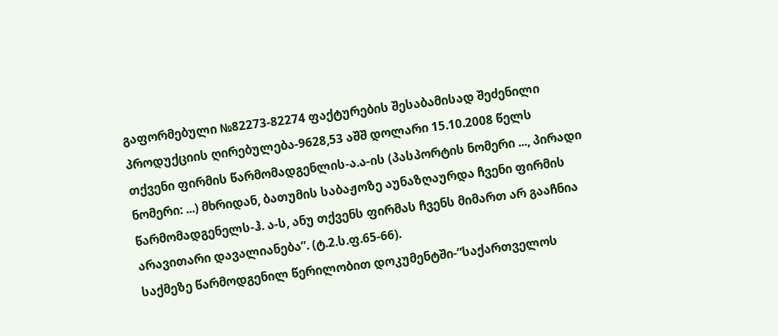გაფორმებული №82273-82274 ფაქტურების შესაბამისად შეძენილი პროდუქციის ღირებულება-9628,53 აშშ დოლარი 15.10.2008 წელს თქვენი ფირმის წარმომადგენლის-ა.ა-ის (პასპორტის ნომერი ..., პირადი ნომერი: ...) მხრიდან, ბათუმის საბაჟოზე აუნაზღაურდა ჩვენი ფირმის წარმომადგენელს-ჰ. ა-ს, ანუ თქვენს ფირმას ჩვენს მიმართ არ გააჩნია არავითარი დავალიანება”. (ტ.2.ს.ფ.65-66).
საქმეზე წარმოდგენილ წერილობით დოკუმენტში-”საქართველოს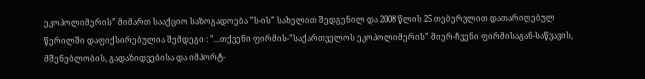ეკოპოლიმერის” მიმართ სააქციო საზოგადოება ”ს-ის” სახელით შედგენილ და 2008 წლის 25 თებერვლით დათარიღებულ წერილში დაფიქსირებულია შემდეგი : ”...თქვენი ფირმის-”საქართველოს ეკოპოლიმერის” მიერ-ჩვენი ფირმისაგან-საწვავის, მშენებლობის, გადაზიდვებისა და იმპორტ-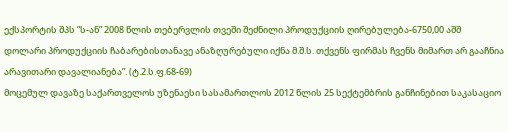ექსპორტის შპს ”ს-ან” 2008 წლის თებერვლის თვეში შეძნილი პროდუქციის ღირებულება-6750,00 აშშ დოლარი პროდუქციის ჩაბარებისთანავე ანაზღურებული იქნა მ.შ.ს. თქვენს ფირმას ჩვენს მიმართ არ გააჩნია არავითარი დავალიანება”. (ტ.2.ს.ფ.68-69)
მოცემულ დავაზე საქართველოს უზენაესი სასამართლოს 2012 წლის 25 სექტემბრის განჩინებით საკასაციო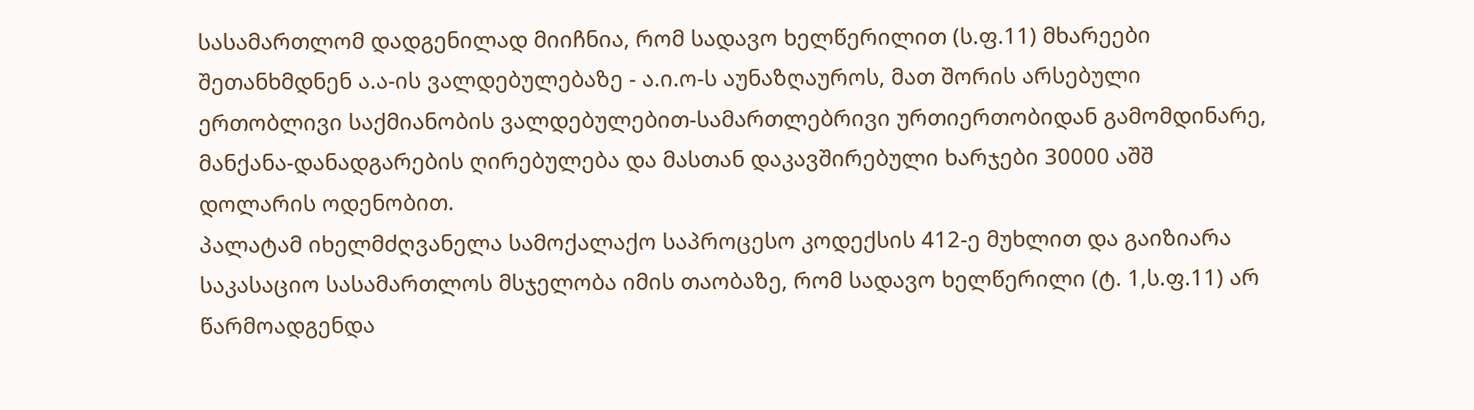სასამართლომ დადგენილად მიიჩნია, რომ სადავო ხელწერილით (ს.ფ.11) მხარეები შეთანხმდნენ ა.ა-ის ვალდებულებაზე - ა.ი.ო-ს აუნაზღაუროს, მათ შორის არსებული ერთობლივი საქმიანობის ვალდებულებით-სამართლებრივი ურთიერთობიდან გამომდინარე, მანქანა-დანადგარების ღირებულება და მასთან დაკავშირებული ხარჯები 30000 აშშ დოლარის ოდენობით.
პალატამ იხელმძღვანელა სამოქალაქო საპროცესო კოდექსის 412-ე მუხლით და გაიზიარა საკასაციო სასამართლოს მსჯელობა იმის თაობაზე, რომ სადავო ხელწერილი (ტ. 1,ს.ფ.11) არ წარმოადგენდა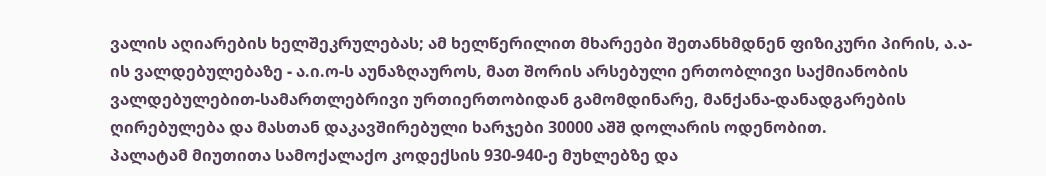ვალის აღიარების ხელშეკრულებას; ამ ხელწერილით მხარეები შეთანხმდნენ ფიზიკური პირის, ა.ა-ის ვალდებულებაზე - ა.ი.ო-ს აუნაზღაუროს, მათ შორის არსებული ერთობლივი საქმიანობის ვალდებულებით-სამართლებრივი ურთიერთობიდან გამომდინარე, მანქანა-დანადგარების ღირებულება და მასთან დაკავშირებული ხარჯები 30000 აშშ დოლარის ოდენობით.
პალატამ მიუთითა სამოქალაქო კოდექსის 930-940-ე მუხლებზე და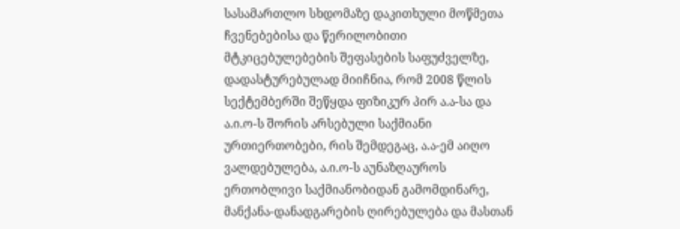სასამართლო სხდომაზე დაკითხული მოწმეთა ჩვენებებისა და წერილობითი მტკიცებულებების შეფასების საფუძველზე, დადასტურებულად მიიჩნია, რომ 2008 წლის სექტემბერში შეწყდა ფიზიკურ პირ ა.ა-სა და ა.ი.ო-ს შორის არსებული საქმიანი ურთიერთობები, რის შემდეგაც, ა.ა-ემ აიღო ვალდებულება, ა.ი.ო-ს აუნაზღაუროს ერთობლივი საქმიანობიდან გამომდინარე, მანქანა-დანადგარების ღირებულება და მასთან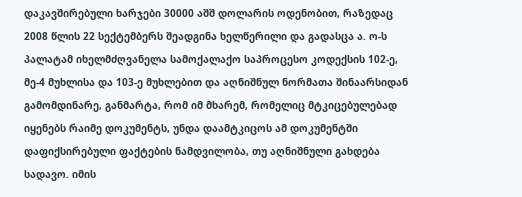დაკავშირებული ხარჯები 30000 აშშ დოლარის ოდენობით, რაზედაც 2008 წლის 22 სექტემბერს შეადგინა ხელწერილი და გადასცა ა. ო-ს
პალატამ იხელმძღვანელა სამოქალაქო საპროცესო კოდექსის 102-ე, მე-4 მუხლისა და 103-ე მუხლებით და აღნიშნულ ნორმათა შინაარსიდან გამომდინარე, განმარტა, რომ იმ მხარემ, რომელიც მტკიცებულებად იყენებს რაიმე დოკუმენტს, უნდა დაამტკიცოს ამ დოკუმენტში დაფიქსირებული ფაქტების ნამდვილობა, თუ აღნიშნული გახდება სადავო. იმის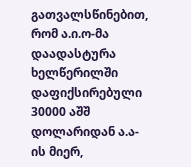გათვალსწინებით, რომ ა.ი.ო-მა დაადასტურა ხელწერილში დაფიქსირებული 30000 აშშ დოლარიდან ა.ა-ის მიერ,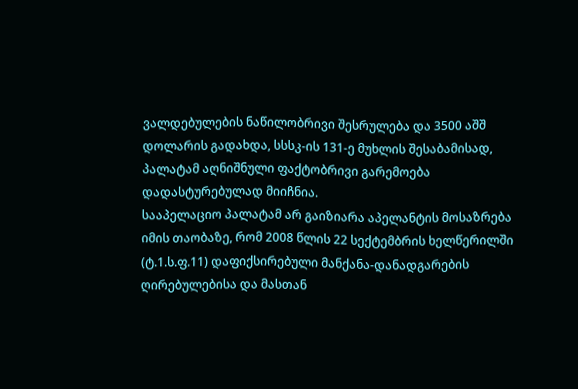ვალდებულების ნაწილობრივი შესრულება და 3500 აშშ დოლარის გადახდა, სსსკ-ის 131-ე მუხლის შესაბამისად, პალატამ აღნიშნული ფაქტობრივი გარემოება დადასტურებულად მიიჩნია.
სააპელაციო პალატამ არ გაიზიარა აპელანტის მოსაზრება იმის თაობაზე, რომ 2008 წლის 22 სექტემბრის ხელწერილში (ტ.1.ს.ფ.11) დაფიქსირებული მანქანა-დანადგარების ღირებულებისა და მასთან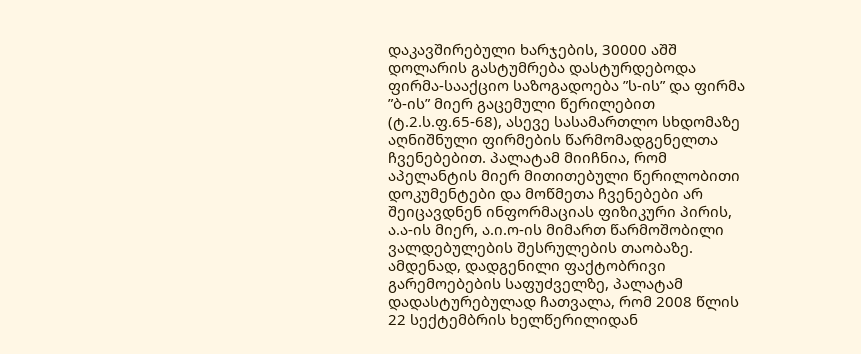დაკავშირებული ხარჯების, 30000 აშშ დოლარის გასტუმრება დასტურდებოდა ფირმა-სააქციო საზოგადოება ”ს-ის” და ფირმა ”ბ-ის” მიერ გაცემული წერილებით (ტ.2.ს.ფ.65-68), ასევე სასამართლო სხდომაზე აღნიშნული ფირმების წარმომადგენელთა ჩვენებებით. პალატამ მიიჩნია, რომ აპელანტის მიერ მითითებული წერილობითი დოკუმენტები და მოწმეთა ჩვენებები არ შეიცავდნენ ინფორმაციას ფიზიკური პირის, ა.ა-ის მიერ, ა.ი.ო-ის მიმართ წარმოშობილი ვალდებულების შესრულების თაობაზე. ამდენად, დადგენილი ფაქტობრივი გარემოებების საფუძველზე, პალატამ დადასტურებულად ჩათვალა, რომ 2008 წლის 22 სექტემბრის ხელწერილიდან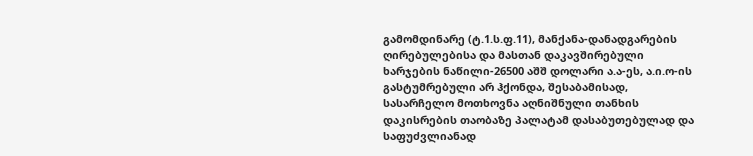გამომდინარე (ტ.1.ს.ფ.11), მანქანა-დანადგარების ღირებულებისა და მასთან დაკავშირებული ხარჯების ნაწილი-26500 აშშ დოლარი ა.ა-ეს, ა.ი.ო-ის გასტუმრებული არ ჰქონდა, შესაბამისად, სასარჩელო მოთხოვნა აღნიშნული თანხის დაკისრების თაობაზე პალატამ დასაბუთებულად და საფუძვლიანად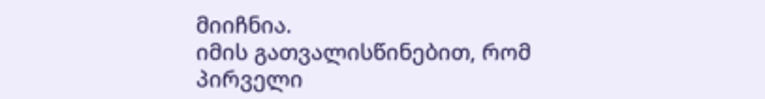მიიჩნია.
იმის გათვალისწინებით, რომ პირველი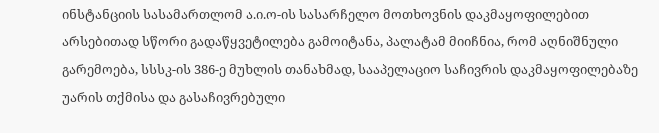ინსტანციის სასამართლომ ა.ი.ო-ის სასარჩელო მოთხოვნის დაკმაყოფილებით არსებითად სწორი გადაწყვეტილება გამოიტანა, პალატამ მიიჩნია, რომ აღნიშნული გარემოება, სსსკ-ის 386-ე მუხლის თანახმად, სააპელაციო საჩივრის დაკმაყოფილებაზე უარის თქმისა და გასაჩივრებული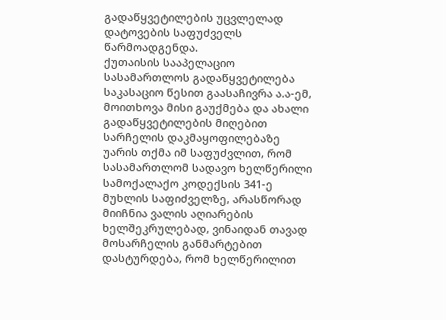გადაწყვეტილების უცვლელად დატოვების საფუძველს წარმოადგენდა.
ქუთაისის სააპელაციო სასამართლოს გადაწყვეტილება საკასაციო წესით გაასაჩივრა ა.ა-ემ, მოითხოვა მისი გაუქმება და ახალი გადაწყვეტილების მიღებით სარჩელის დაკმაყოფილებაზე უარის თქმა იმ საფუძვლით, რომ სასამართლომ სადავო ხელწერილი სამოქალაქო კოდექსის 341-ე მუხლის საფიძველზე, არასწორად მიიჩნია ვალის აღიარების ხელშეკრულებად, ვინაიდან თავად მოსარჩელის განმარტებით დასტურდება, რომ ხელწერილით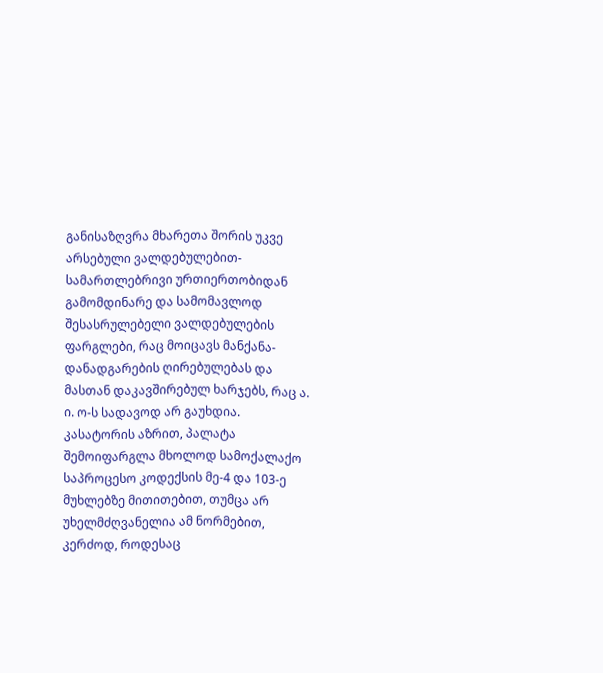განისაზღვრა მხარეთა შორის უკვე არსებული ვალდებულებით-სამართლებრივი ურთიერთობიდან გამომდინარე და სამომავლოდ შესასრულებელი ვალდებულების ფარგლები, რაც მოიცავს მანქანა-დანადგარების ღირებულებას და მასთან დაკავშირებულ ხარჯებს, რაც ა. ი. ო-ს სადავოდ არ გაუხდია.
კასატორის აზრით, პალატა შემოიფარგლა მხოლოდ სამოქალაქო საპროცესო კოდექსის მე-4 და 103-ე მუხლებზე მითითებით, თუმცა არ უხელმძღვანელია ამ ნორმებით, კერძოდ, როდესაც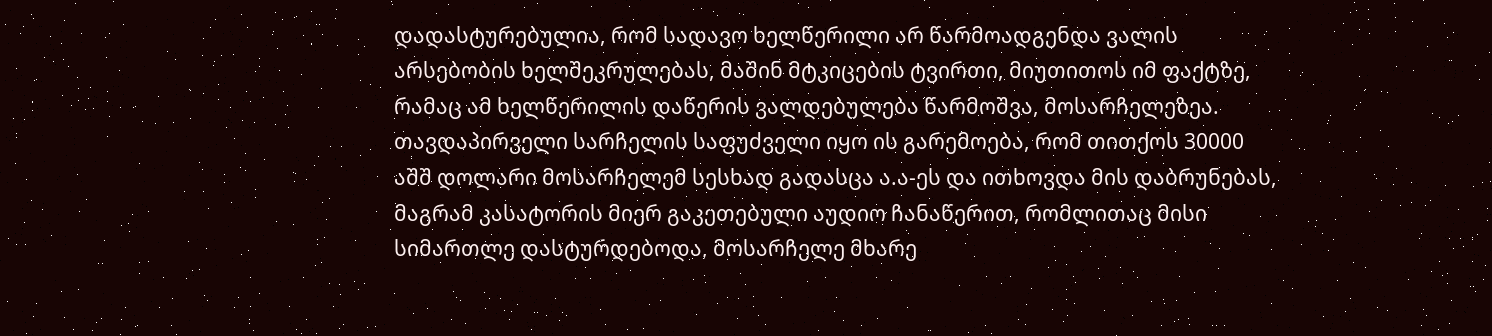დადასტურებულია, რომ სადავო ხელწერილი არ წარმოადგენდა ვალის არსებობის ხელშეკრულებას, მაშინ მტკიცების ტვირთი, მიუთითოს იმ ფაქტზე, რამაც ამ ხელწერილის დაწერის ვალდებულება წარმოშვა, მოსარჩელეზეა. თავდაპირველი სარჩელის საფუძველი იყო ის გარემოება, რომ თითქოს 30000 აშშ დოლარი მოსარჩელემ სესხად გადასცა ა.ა-ეს და ითხოვდა მის დაბრუნებას, მაგრამ კასატორის მიერ გაკეთებული აუდიო ჩანაწერით, რომლითაც მისი სიმართლე დასტურდებოდა, მოსარჩელე მხარე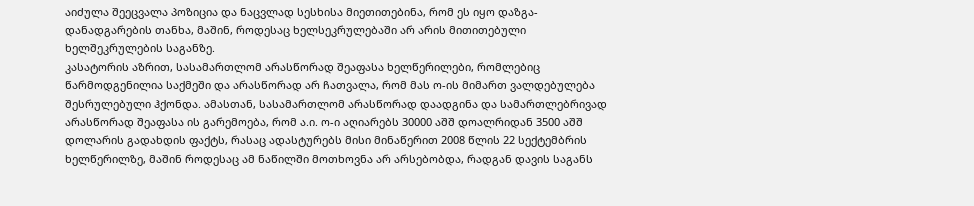აიძულა შეეცვალა პოზიცია და ნაცვლად სესხისა მიეთითებინა, რომ ეს იყო დაზგა-დანადგარების თანხა, მაშინ, როდესაც ხელსეკრულებაში არ არის მითითებული ხელშეკრულების საგანზე.
კასატორის აზრით, სასამართლომ არასწორად შეაფასა ხელწერილები, რომლებიც წარმოდგენილია საქმეში და არასწორად არ ჩათვალა, რომ მას ო-ის მიმართ ვალდებულება შესრულებული ჰქონდა. ამასთან, სასამართლომ არასწორად დაადგინა და სამართლებრივად არასწორად შეაფასა ის გარემოება, რომ ა.ი. ო-ი აღიარებს 30000 აშშ დოალრიდან 3500 აშშ დოლარის გადახდის ფაქტს, რასაც ადასტურებს მისი მინაწერით 2008 წლის 22 სექტემბრის ხელწერილზე, მაშინ როდესაც ამ ნაწილში მოთხოვნა არ არსებობდა, რადგან დავის საგანს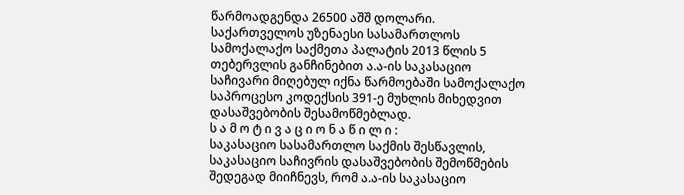წარმოადგენდა 26500 აშშ დოლარი.
საქართველოს უზენაესი სასამართლოს სამოქალაქო საქმეთა პალატის 2013 წლის 5 თებერვლის განჩინებით ა.ა-ის საკასაციო საჩივარი მიღებულ იქნა წარმოებაში სამოქალაქო საპროცესო კოდექსის 391-ე მუხლის მიხედვით დასაშვებობის შესამოწმებლად.
ს ა მ ო ტ ი ვ ა ც ი ო ნ ა წ ი ლ ი :
საკასაციო სასამართლო საქმის შესწავლის, საკასაციო საჩივრის დასაშვებობის შემოწმების შედეგად მიიჩნევს, რომ ა.ა-ის საკასაციო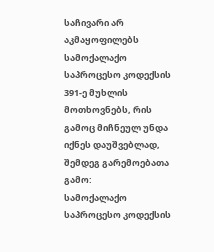საჩივარი არ აკმაყოფილებს სამოქალაქო საპროცესო კოდექსის 391-ე მუხლის მოთხოვნებს, რის გამოც მიჩნეულ უნდა იქნეს დაუშვებლად, შემდეგ გარემოებათა გამო:
სამოქალაქო საპროცესო კოდექსის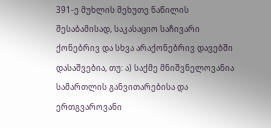391-ე მუხლის მეხუთე ნაწილის შესაბამისად, საკასაციო საჩივარი ქონებრივ და სხვა არაქონებრივ დავებში დასაშვებია, თუ: ა) საქმე მნიშვნელოვანია სამართლის განვითარებისა და ერთგვაროვანი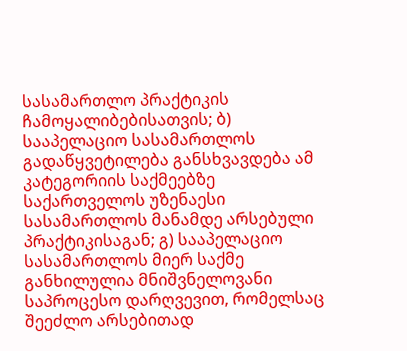სასამართლო პრაქტიკის ჩამოყალიბებისათვის; ბ) სააპელაციო სასამართლოს გადაწყვეტილება განსხვავდება ამ კატეგორიის საქმეებზე საქართველოს უზენაესი სასამართლოს მანამდე არსებული პრაქტიკისაგან; გ) სააპელაციო სასამართლოს მიერ საქმე განხილულია მნიშვნელოვანი საპროცესო დარღვევით, რომელსაც შეეძლო არსებითად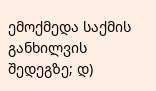ემოქმედა საქმის განხილვის შედეგზე; დ)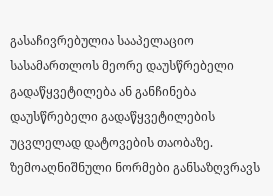გასაჩივრებულია სააპელაციო სასამართლოს მეორე დაუსწრებელი გადაწყვეტილება ან განჩინება დაუსწრებელი გადაწყვეტილების უცვლელად დატოვების თაობაზე. ზემოაღნიშნული ნორმები განსაზღვრავს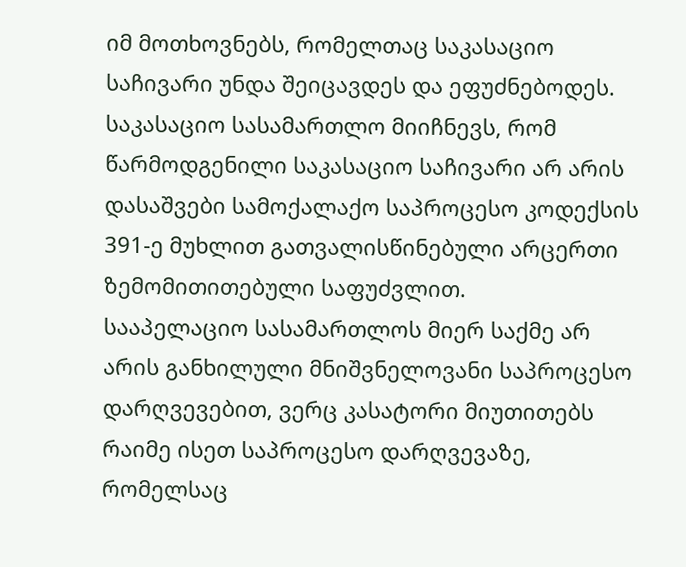იმ მოთხოვნებს, რომელთაც საკასაციო საჩივარი უნდა შეიცავდეს და ეფუძნებოდეს.
საკასაციო სასამართლო მიიჩნევს, რომ წარმოდგენილი საკასაციო საჩივარი არ არის დასაშვები სამოქალაქო საპროცესო კოდექსის 391-ე მუხლით გათვალისწინებული არცერთი ზემომითითებული საფუძვლით.
სააპელაციო სასამართლოს მიერ საქმე არ არის განხილული მნიშვნელოვანი საპროცესო დარღვევებით, ვერც კასატორი მიუთითებს რაიმე ისეთ საპროცესო დარღვევაზე, რომელსაც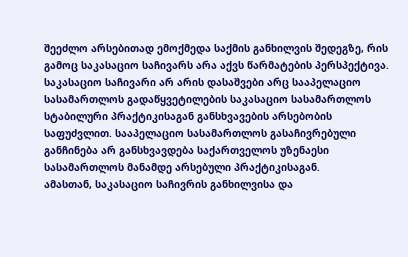შეეძლო არსებითად ემოქმედა საქმის განხილვის შედეგზე, რის გამოც საკასაციო საჩივარს არა აქვს წარმატების პერსპექტივა.
საკასაციო საჩივარი არ არის დასაშვები არც სააპელაციო სასამართლოს გადაწყვეტილების საკასაციო სასამართლოს სტაბილური პრაქტიკისაგან განსხვავების არსებობის საფუძვლით. სააპელაციო სასამართლოს გასაჩივრებული განჩინება არ განსხვავდება საქართველოს უზენაესი სასამართლოს მანამდე არსებული პრაქტიკისაგან.
ამასთან, საკასაციო საჩივრის განხილვისა და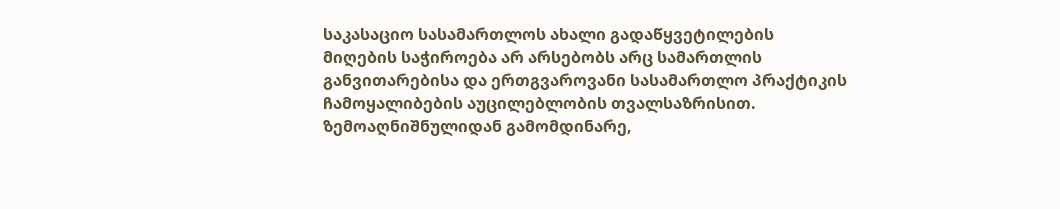საკასაციო სასამართლოს ახალი გადაწყვეტილების მიღების საჭიროება არ არსებობს არც სამართლის განვითარებისა და ერთგვაროვანი სასამართლო პრაქტიკის ჩამოყალიბების აუცილებლობის თვალსაზრისით.
ზემოაღნიშნულიდან გამომდინარე,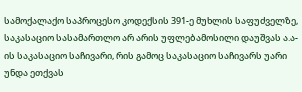სამოქალაქო საპროცესო კოდექსის 391-ე მუხლის საფუძველზე, საკასაციო სასამართლო არ არის უფლებამოსილი დაუშვას ა.ა-ის საკასაციო საჩივარი, რის გამოც საკასაციო საჩივარს უარი უნდა ეთქვას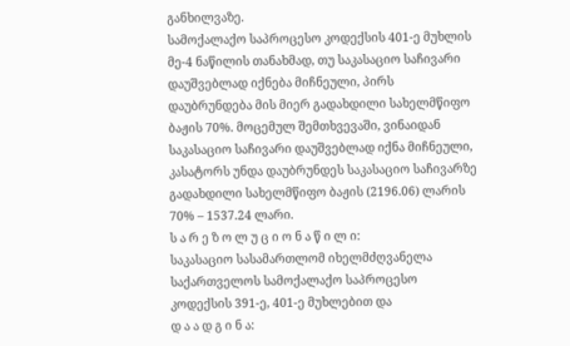განხილვაზე.
სამოქალაქო საპროცესო კოდექსის 401-ე მუხლის მე-4 ნაწილის თანახმად, თუ საკასაციო საჩივარი დაუშვებლად იქნება მიჩნეული, პირს დაუბრუნდება მის მიერ გადახდილი სახელმწიფო ბაჟის 70%. მოცემულ შემთხვევაში, ვინაიდან საკასაციო საჩივარი დაუშვებლად იქნა მიჩნეული, კასატორს უნდა დაუბრუნდეს საკასაციო საჩივარზე გადახდილი სახელმწიფო ბაჟის (2196.06) ლარის 70% – 1537.24 ლარი.
ს ა რ ე ზ ო ლ უ ც ი ო ნ ა წ ი ლ ი:
საკასაციო სასამართლომ იხელმძღვანელა საქართველოს სამოქალაქო საპროცესო კოდექსის 391-ე, 401-ე მუხლებით და
დ ა ა დ გ ი ნ ა: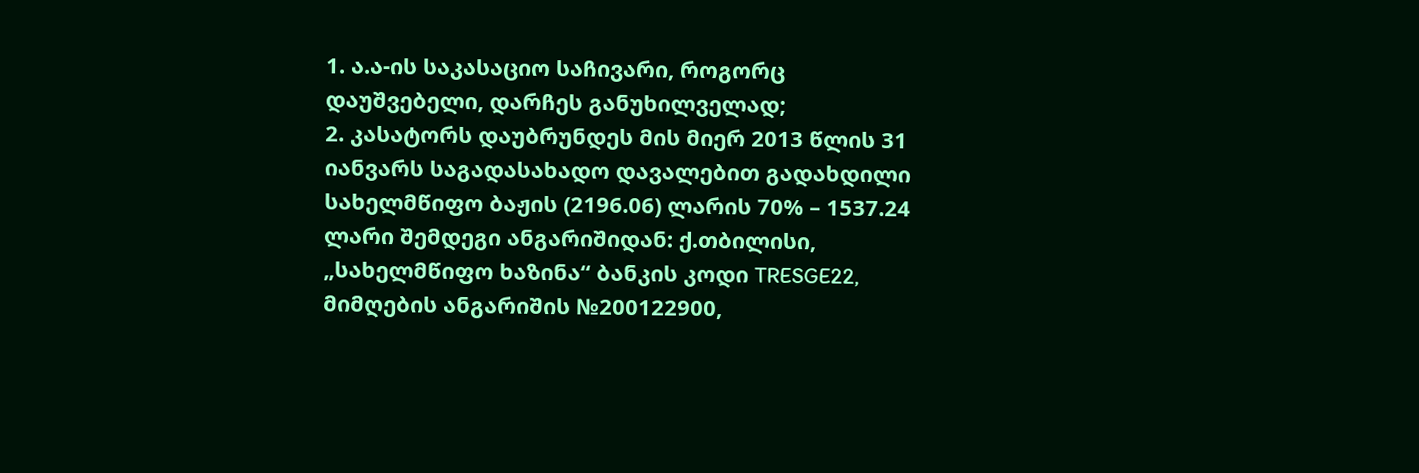1. ა.ა-ის საკასაციო საჩივარი, როგორც დაუშვებელი, დარჩეს განუხილველად;
2. კასატორს დაუბრუნდეს მის მიერ 2013 წლის 31 იანვარს საგადასახადო დავალებით გადახდილი სახელმწიფო ბაჟის (2196.06) ლარის 70% – 1537.24 ლარი შემდეგი ანგარიშიდან: ქ.თბილისი, „სახელმწიფო ხაზინა“ ბანკის კოდი TRESGE22, მიმღების ანგარიშის №200122900,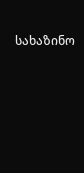სახაზინო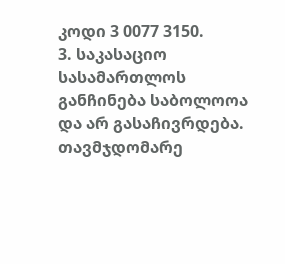კოდი 3 0077 3150.
3. საკასაციო სასამართლოს განჩინება საბოლოოა და არ გასაჩივრდება.
თავმჯდომარე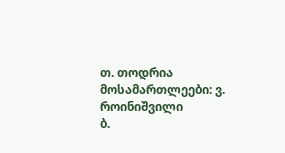თ. თოდრია
მოსამართლეები: ვ. როინიშვილი
ბ.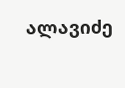ალავიძე